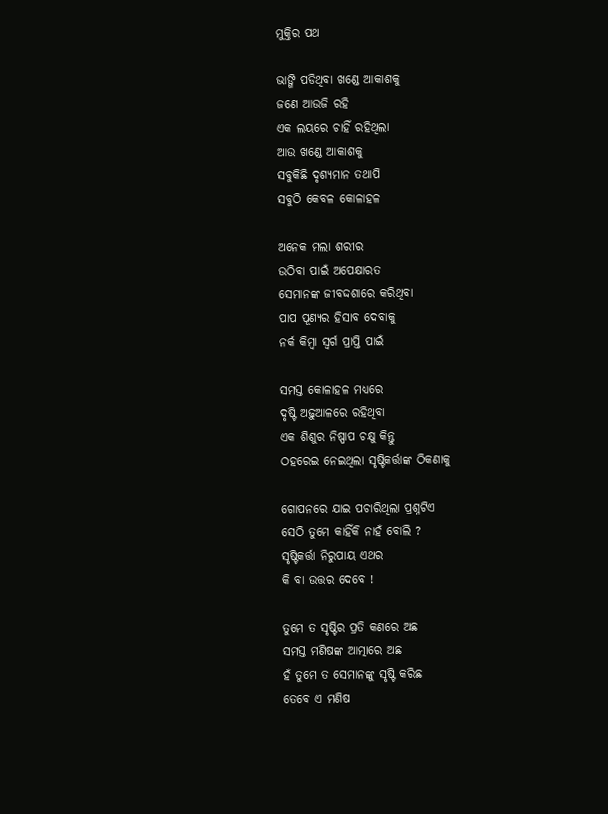ମୁକ୍ତିର ପଥ

ଭାଙ୍ଗି ପଡିଥିବା ଖଣ୍ଡେ ଆକାଶକୁ
ଜଣେ ଆଉଜି ରହି
ଏକ ଲୟରେ ଚାହିଁ ରହିଥିଲା
ଆଉ ଖଣ୍ଡେ ଆକାଶକୁ
ସବୁକିଛି ଦୃଶ୍ୟମାନ ତଥାପି
ସବୁଠି କେବଳ କୋଳାହଳ

ଅନେକ ମଲା ଶରୀର
ଉଠିବା ପାଇଁ ଅପେକ୍ଷାରତ
ସେମାନଙ୍କ ଜୀବଦ୍ଦଶାରେ କରିଥିବା
ପାପ ପୂଣ୍ୟର ହିସାବ ଦେବାକୁ
ନର୍କ କିମ୍ବା ସ୍ୱର୍ଗ ପ୍ରାପ୍ତି ପାଇଁ

ସମସ୍ତ କୋଳାହଳ ମଧ୍ୟରେ
ଦୃଷ୍ଟି ଅଢ଼ୁଆଳରେ ରହିଥିବା
ଏକ ଶିଶୁର ନିଷ୍ପାପ ଚକ୍ଷୁ କିନ୍ତୁ
ଠହରେଇ ନେଇଥିଲା ସୃଷ୍ଟିକର୍ତ୍ତାଙ୍କ ଠିକଣାକୁ

ଗୋପନରେ ଯାଇ ପଚାରିଥିଲା ପ୍ରଶ୍ନଟିଏ
ସେଠି ତୁମେ କାହିଁକି ନାହଁ ବୋଲି ?
ସୃଷ୍ଟିକର୍ତ୍ତା ନିରୁପାୟ ଏଥର
କି ବା ଉତ୍ତର ଦେବେ !

ତୁମେ ତ ସୃଷ୍ଟିର ପ୍ରତି କଣରେ ଅଛ
ସମସ୍ତ ମଣିଷଙ୍କ ଆତ୍ମାରେ ଅଛ
ହଁ ତୁମେ ତ ସେମାନଙ୍କୁ ସୃଷ୍ଟି କରିଛ
ତେବେ ଏ ମଣିଷ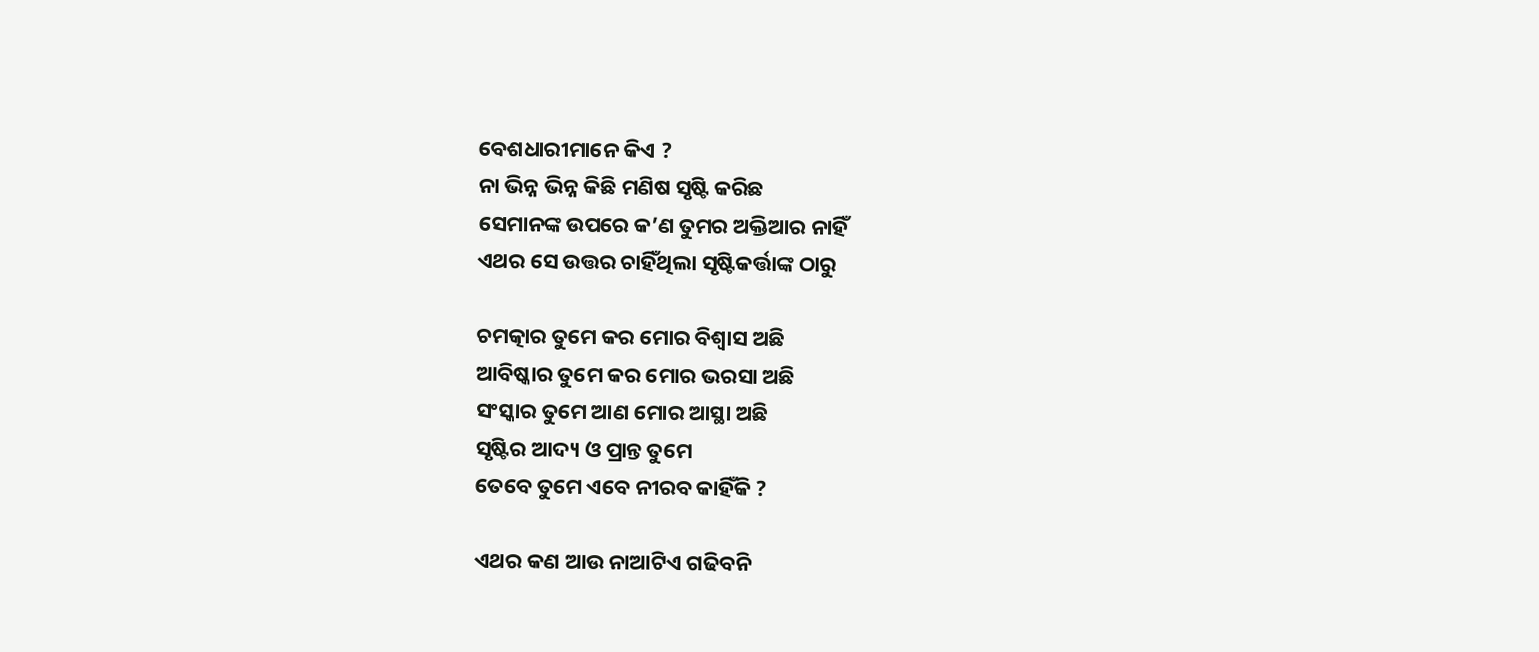ବେଶଧାରୀମାନେ କିଏ ?
ନା ଭିନ୍ନ ଭିନ୍ନ କିଛି ମଣିଷ ସୃଷ୍ଟି କରିଛ
ସେମାନଙ୍କ ଉପରେ କ’ଣ ତୁମର ଅକ୍ତିଆର ନାହିଁ
ଏଥର ସେ ଉତ୍ତର ଚାହିଁଥିଲା ସୃଷ୍ଟିକର୍ତ୍ତାଙ୍କ ଠାରୁ

ଚମତ୍କାର ତୁମେ କର ମୋର ବିଶ୍ବାସ ଅଛି
ଆବିଷ୍କାର ତୁମେ କର ମୋର ଭରସା ଅଛି
ସଂସ୍କାର ତୁମେ ଆଣ ମୋର ଆସ୍ଥା ଅଛି
ସୃଷ୍ଟିର ଆଦ୍ୟ ଓ ପ୍ରାନ୍ତ ତୁମେ
ତେବେ ତୁମେ ଏବେ ନୀରବ କାହିଁକି ?

ଏଥର କଣ ଆଉ ନାଆଟିଏ ଗଢିବନି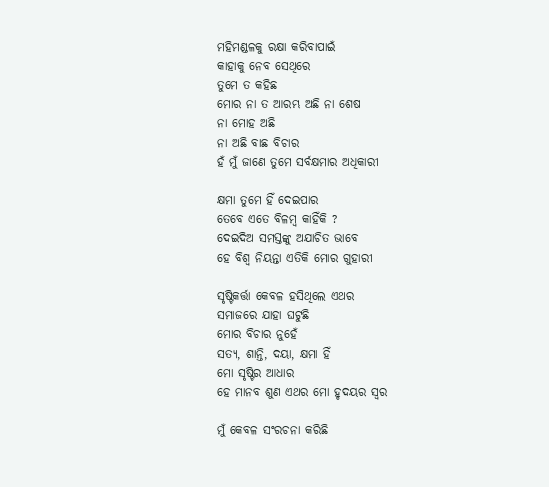ମହିମଣ୍ଡଳକୁ ରକ୍ଷା କରିବାପାଇଁ
କାହାକୁ ନେବ ସେଥିରେ
ତୁମେ ତ କହିଛ
ମୋର ନା ତ ଆରମ୍ଭ ଅଛି ନା ଶେଷ
ନା ମୋହ ଅଛି
ନା ଅଛି ବାଛ ବିଚାର
ହଁ ମୁଁ ଜାଣେ ତୁମେ ସର୍ବକ୍ଷମାର ଅଧିକାରୀ

କ୍ଷମା ତୁମେ ହିଁ ଦେଇପାର
ତେବେ ଏତେ ବିଳମ୍ବ କାହିଁକି ?
ଦେଇଦିଅ ସମସ୍ତଙ୍କୁ ଅଯାଚିତ ଭାବେ
ହେ ବିଶ୍ବ ନିୟନ୍ତା ଏତିକି ମୋର ଗୁହାରୀ

ସୃଷ୍ଟିକର୍ତ୍ତା କେବଳ ହସିଥିଲେ ଏଥର
ସମାଜରେ ଯାହା ଘଟୁଛି
ମୋର ବିଚାର ନୁହେଁ
ସତ୍ୟ, ଶାନ୍ତି, ଦୟା, କ୍ଷମା ହିଁ
ମୋ ସୃଷ୍ଟିର ଆଧାର
ହେ ମାନବ ଶୁଣ ଏଥର ମୋ ହୃଦୟର ସ୍ବର

ମୁଁ କେବଳ ସଂରଚନା କରିଛି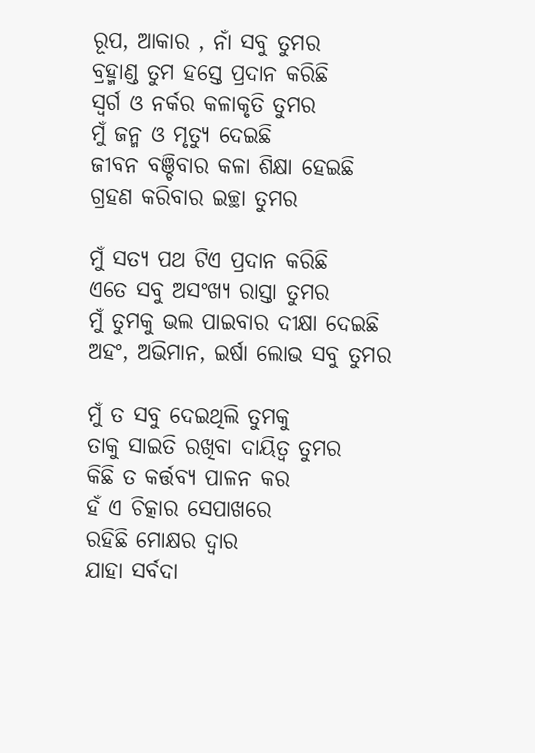ରୂପ, ଆକାର , ନାଁ ସବୁ ତୁମର
ବ୍ରହ୍ମାଣ୍ଡ ତୁମ ହସ୍ତେ ପ୍ରଦାନ କରିଛି
ସ୍ବର୍ଗ ଓ ନର୍କର କଳାକୃତି ତୁମର
ମୁଁ ଜନ୍ମ ଓ ମୃତ୍ୟୁ ଦେଇଛି
ଜୀବନ ବଞ୍ଚିବାର କଳା ଶିକ୍ଷା ହେଇଛି
ଗ୍ରହଣ କରିବାର ଇଚ୍ଛା ତୁମର

ମୁଁ ସତ୍ୟ ପଥ ଟିଏ ପ୍ରଦାନ କରିଛି
ଏତେ ସବୁ ଅସଂଖ୍ୟ ରାସ୍ତା ତୁମର
ମୁଁ ତୁମକୁ ଭଲ ପାଇବାର ଦୀକ୍ଷା ଦେଇଛି
ଅହଂ, ଅଭିମାନ, ଇର୍ଷା ଲୋଭ ସବୁ ତୁମର

ମୁଁ ତ ସବୁ ଦେଇଥିଲି ତୁମକୁ
ତାକୁ ସାଇତି ରଖିବା ଦାୟିତ୍ବ ତୁମର
କିଛି ତ କର୍ତ୍ତବ୍ୟ ପାଳନ କର
ହଁ ଏ ଚିତ୍କାର ସେପାଖରେ
ରହିଛି ମୋକ୍ଷର ଦ୍ଵାର
ଯାହା ସର୍ବଦା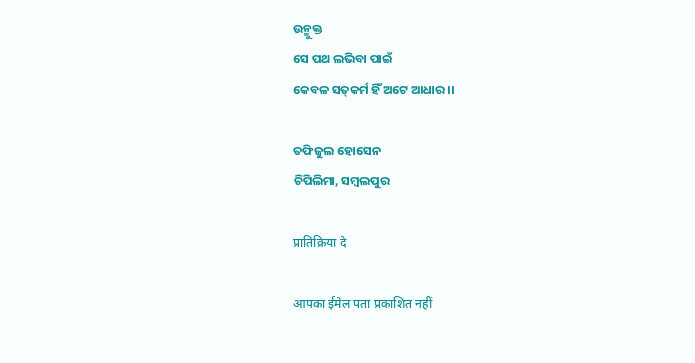ଉନ୍ମୁକ୍ତ
ସେ ପଥ ଲଭିବା ପାଇଁ
କେବଳ ସତ୍‌କର୍ମ ହିଁ ଅଟେ ଆଧାର ।।

ତଫିଜୁଲ ହୋସେନ
ଚିପିଲିମା, ସମ୍ବଲପୁର

प्रातिक्रिया दे

आपका ईमेल पता प्रकाशित नहीं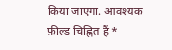किया जाएगा. आवश्यक फ़ील्ड चिह्नित हैं *